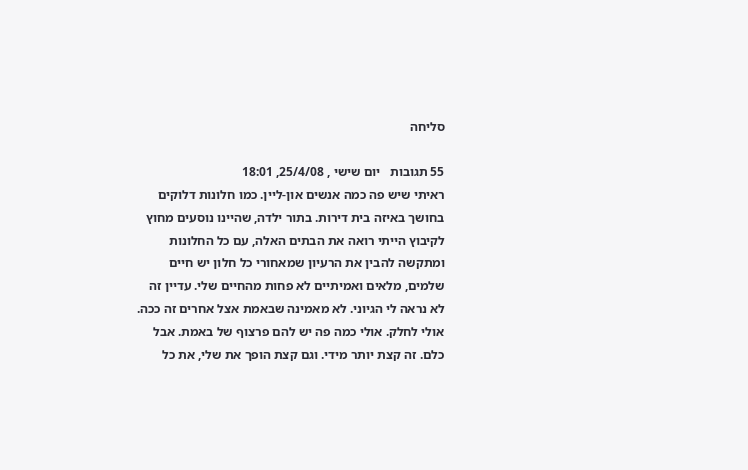סליחה

55 תגובות   יום שישי , 25/4/08, 18:01
ראיתי שיש פה כמה אנשים און-ליין. כמו חלונות דלוקים בחושך באיזה בית דירות. בתור ילדה, שהיינו נוסעים מחוץ לקיבוץ הייתי רואה את הבתים האלה, עם כל החלונות  ומתקשה להבין את הרעיון שמאחורי כל חלון יש חיים שלמים, מלאים ואמיתיים לא פחות מהחיים שלי. עדיין זה לא נראה לי הגיוני. לא מאמינה שבאמת אצל אחרים זה ככה. אולי לחלק. אולי כמה פה יש להם פרצוף של באמת. אבל כלם. זה קצת יותר מידי. וגם קצת הופך את שלי, את כל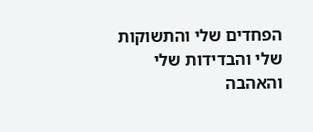הפחדים שלי והתשוקות שלי והבדידות שלי והאהבה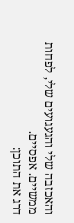והאכזבה שלי והגעגועים שלי, לפחות ממשיים. אפסיים.
דרג את התוכן: